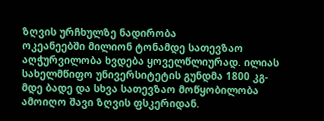ზღვის ურჩხულზე ნადირობა
ოკეანეებში მილიონ ტონამდე სათევზაო აღჭურვილობა ხვდება ყოველწლიურად. ილიას სახელმწიფო უნივერსიტეტის გუნდმა 1800 კგ-მდე ბადე და სხვა სათევზაო მოწყობილობა ამოიღო შავი ზღვის ფსკერიდან.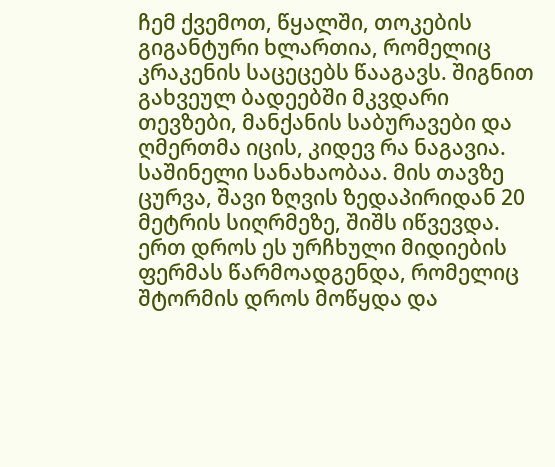ჩემ ქვემოთ, წყალში, თოკების გიგანტური ხლართია, რომელიც კრაკენის საცეცებს წააგავს. შიგნით გახვეულ ბადეებში მკვდარი თევზები, მანქანის საბურავები და ღმერთმა იცის, კიდევ რა ნაგავია. საშინელი სანახაობაა. მის თავზე ცურვა, შავი ზღვის ზედაპირიდან 20 მეტრის სიღრმეზე, შიშს იწვევდა. ერთ დროს ეს ურჩხული მიდიების ფერმას წარმოადგენდა, რომელიც შტორმის დროს მოწყდა და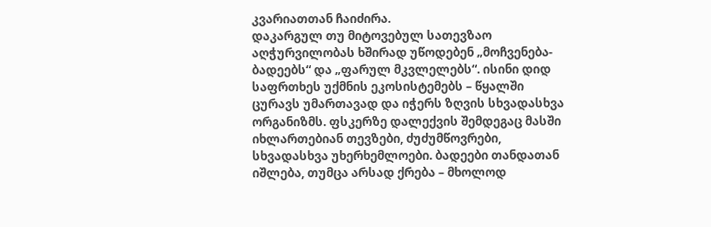კვარიათთან ჩაიძირა.
დაკარგულ თუ მიტოვებულ სათევზაო აღჭურვილობას ხშირად უწოდებენ „მოჩვენება-ბადეებს“ და „ფარულ მკვლელებს“. ისინი დიდ საფრთხეს უქმნის ეკოსისტემებს – წყალში ცურავს უმართავად და იჭერს ზღვის სხვადასხვა ორგანიზმს. ფსკერზე დალექვის შემდეგაც მასში იხლართებიან თევზები, ძუძუმწოვრები, სხვადასხვა უხერხემლოები. ბადეები თანდათან იშლება, თუმცა არსად ქრება – მხოლოდ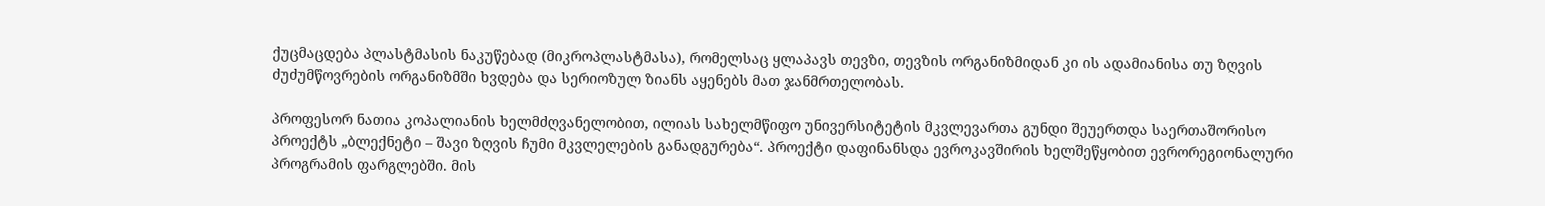ქუცმაცდება პლასტმასის ნაკუწებად (მიკროპლასტმასა), რომელსაც ყლაპავს თევზი, თევზის ორგანიზმიდან კი ის ადამიანისა თუ ზღვის ძუძუმწოვრების ორგანიზმში ხვდება და სერიოზულ ზიანს აყენებს მათ ჯანმრთელობას.

პროფესორ ნათია კოპალიანის ხელმძღვანელობით, ილიას სახელმწიფო უნივერსიტეტის მკვლევართა გუნდი შეუერთდა საერთაშორისო პროექტს „ბლექნეტი – შავი ზღვის ჩუმი მკვლელების განადგურება“. პროექტი დაფინანსდა ევროკავშირის ხელშეწყობით ევრორეგიონალური პროგრამის ფარგლებში. მის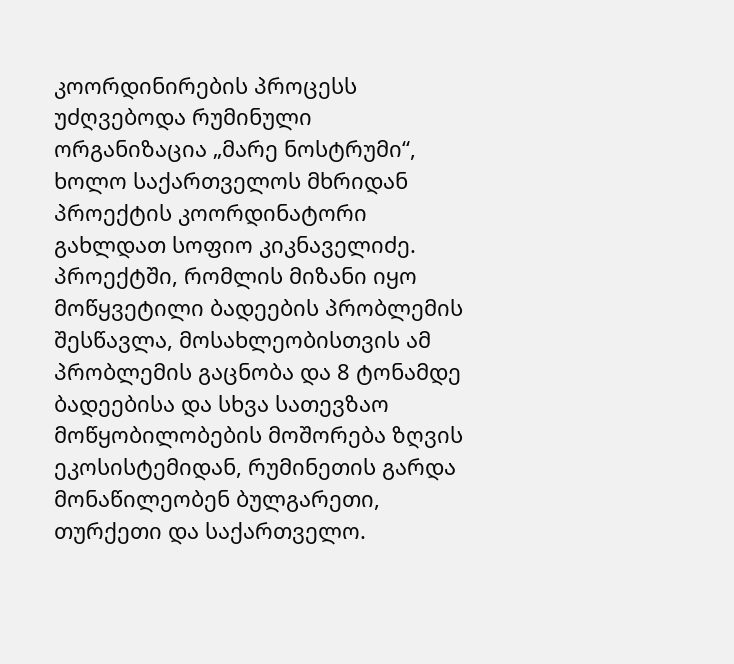კოორდინირების პროცესს უძღვებოდა რუმინული ორგანიზაცია „მარე ნოსტრუმი“, ხოლო საქართველოს მხრიდან პროექტის კოორდინატორი გახლდათ სოფიო კიკნაველიძე. პროექტში, რომლის მიზანი იყო მოწყვეტილი ბადეების პრობლემის შესწავლა, მოსახლეობისთვის ამ პრობლემის გაცნობა და 8 ტონამდე ბადეებისა და სხვა სათევზაო მოწყობილობების მოშორება ზღვის ეკოსისტემიდან, რუმინეთის გარდა მონაწილეობენ ბულგარეთი, თურქეთი და საქართველო.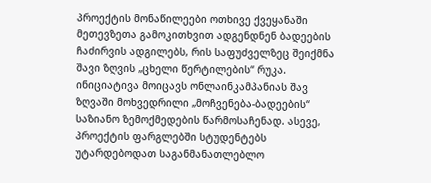პროექტის მონაწილეები ოთხივე ქვეყანაში მეთევზეთა გამოკითხვით ადგენდნენ ბადეების ჩაძირვის ადგილებს, რის საფუძველზეც შეიქმნა შავი ზღვის „ცხელი წერტილების“ რუკა.
ინიციატივა მოიცავს ონლაინკამპანიას შავ ზღვაში მოხვედრილი „მოჩვენება-ბადეების“ საზიანო ზემოქმედების წარმოსაჩენად. ასევე, პროექტის ფარგლებში სტუდენტებს უტარდებოდათ საგანმანათლებლო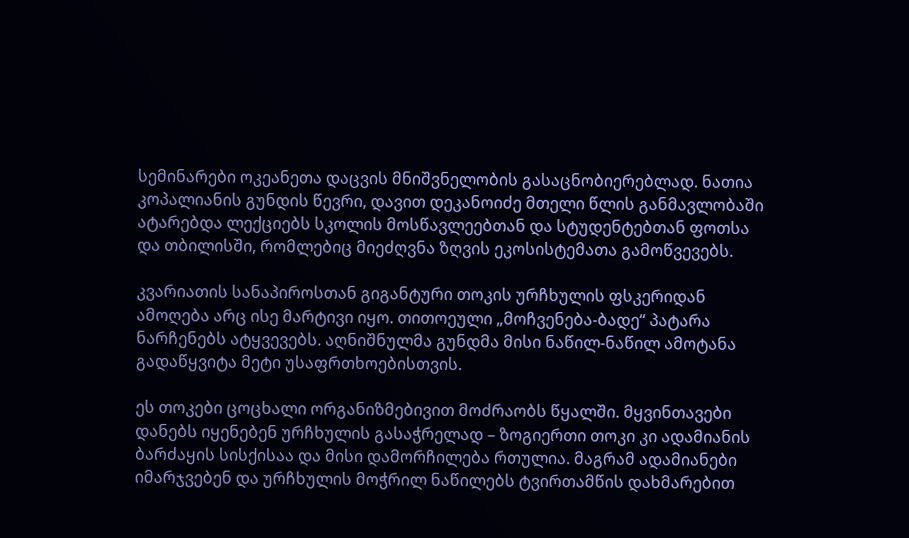სემინარები ოკეანეთა დაცვის მნიშვნელობის გასაცნობიერებლად. ნათია კოპალიანის გუნდის წევრი, დავით დეკანოიძე მთელი წლის განმავლობაში ატარებდა ლექციებს სკოლის მოსწავლეებთან და სტუდენტებთან ფოთსა და თბილისში, რომლებიც მიეძღვნა ზღვის ეკოსისტემათა გამოწვევებს.

კვარიათის სანაპიროსთან გიგანტური თოკის ურჩხულის ფსკერიდან ამოღება არც ისე მარტივი იყო. თითოეული „მოჩვენება-ბადე“ პატარა ნარჩენებს ატყვევებს. აღნიშნულმა გუნდმა მისი ნაწილ-ნაწილ ამოტანა გადაწყვიტა მეტი უსაფრთხოებისთვის.

ეს თოკები ცოცხალი ორგანიზმებივით მოძრაობს წყალში. მყვინთავები დანებს იყენებენ ურჩხულის გასაჭრელად – ზოგიერთი თოკი კი ადამიანის ბარძაყის სისქისაა და მისი დამორჩილება რთულია. მაგრამ ადამიანები იმარჯვებენ და ურჩხულის მოჭრილ ნაწილებს ტვირთამწის დახმარებით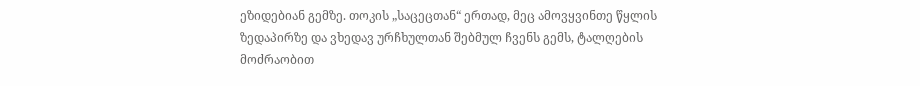ეზიდებიან გემზე. თოკის „საცეცთან“ ერთად, მეც ამოვყვინთე წყლის ზედაპირზე და ვხედავ ურჩხულთან შებმულ ჩვენს გემს, ტალღების მოძრაობით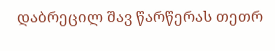დაბრეცილ შავ წარწერას თეთრ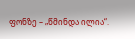ფონზე – „წმინდა ილია“.